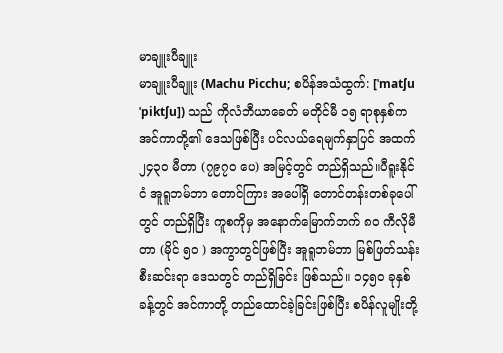မာချူးပီချူး
မာချူးပီချူး (Machu Picchu; စပိန်အသံထွက်: [ˈmatʃu ˈpiktʃu]) သည် ကိုလံဘီယာခေတ် မတိုင်မီ ၁၅ ရာစုနှစ်က အင်ကာတို့၏ ဒေသဖြစ်ပြီး ပင်လယ်ရေမျက်နှာပြင် အထက် ၂၄၃၀ မီတာ (၇၉၇၀ ပေ) အမြင့်တွင် တည်ရှိသည်။ပီရူးနိုင်ငံ အူရူဘမ်ဘာ တောင်ကြား အပေါ်ရှိ တောင်တန်းတစ်ခုပေါ်တွင် တည်ရှိပြီး ကူစကိုမှ အနောက်မြောက်ဘက် ၈၀ ကီလိုမီတာ (မိုင် ၅၀ ) အကွာတွင်ဖြစ်ပြီး အူရူဘမ်ဘာ မြစ်ဖြတ်သန်းစီးဆင်းရာ ဒေသတွင် တည်ရှိခြင်း ဖြစ်သည်။ ၁၄၅၀ ခုနှစ်ခန့်တွင် အင်ကာတို့ တည်ထောင်ခဲ့ခြင်းဖြစ်ပြီး စပိန်လူမျိုးတို့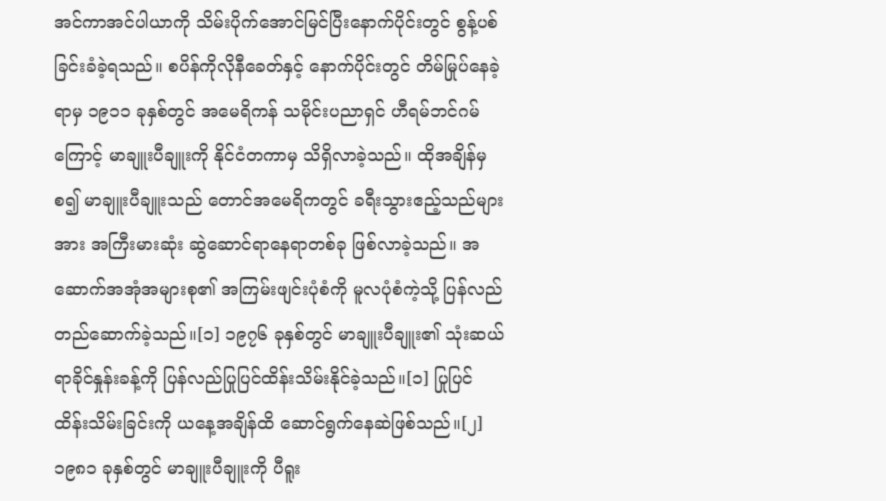အင်ကာအင်ပါယာကို သိမ်းပိုက်အောင်မြင်ပြီးနောက်ပိုင်းတွင် စွန့်ပစ်ခြင်းခံခဲ့ရသည်။ စပိန်ကိုလိုနီခေတ်နှင့် နောက်ပိုင်းတွင် တိမ်မြုပ်နေခဲ့ရာမှ ၁၉၁၁ ခုနှစ်တွင် အမေရိကန် သမိုင်းပညာရှင် ဟီရမ်ဘင်ဂမ်ကြောင့် မာချူးပီချူးကို နိုင်ငံတကာမှ သိရှိလာခဲ့သည်။ ထိုအချိန်မှစ၍ မာချူးပီချူးသည် တောင်အမေရိကတွင် ခရီးသွားဧည့်သည်များအား အကြီးမားဆုံး ဆွဲဆောင်ရာနေရာတစ်ခု ဖြစ်လာခဲ့သည်။ အဆောက်အအုံအများစု၏ အကြမ်းဖျင်းပုံစံကို မူလပုံစံကဲ့သို့ ပြန်လည်တည်ဆောက်ခဲ့သည်။[၁] ၁၉၇၆ ခုနှစ်တွင် မာချူးပီချူး၏ သုံးဆယ်ရာခိုင်နှုန်းခန့်ကို ပြန်လည်ပြုပြင်ထိန်းသိမ်းနိုင်ခဲ့သည်။[၁] ပြုပြင်ထိန်းသိမ်းခြင်းကို ယနေ့အချိန်ထိ ဆောင်ရွက်နေဆဲဖြစ်သည်။[၂] ၁၉၈၁ ခုနှစ်တွင် မာချူးပီချူးကို ပီရူး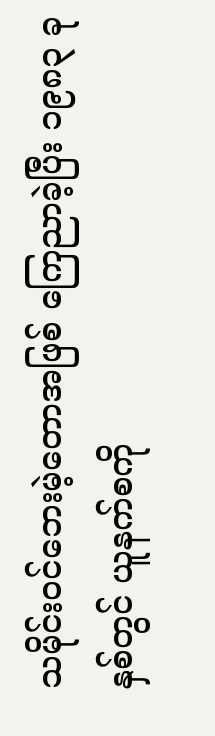သမိုင်းဝင်ဘေးမဲ့တောအဖြစ် ကြေညာခဲ့ပြီး ၁၉၈၃ ခုနှစ်တွင် ယူနက်စကို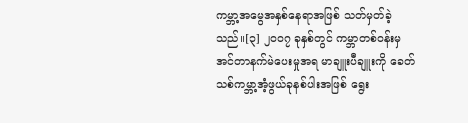ကမ္ဘာ့အမွေအနှစ်နေရာအဖြစ် သတ်မှတ်ခဲ့သည်။[၃] ၂၀၀၇ ခုနှစ်တွင် ကမ္ဘာတစ်ဝန်းမှ အင်တာနက်မဲပေးမှုအရ မာချူးပီချူးကို ခေတ်သစ်ကမ္ဘာ့အံ့ဖွယ်ခုနစ်ပါးအဖြစ် ရွေး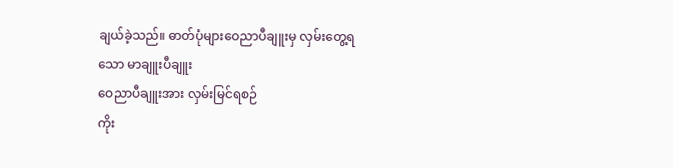ချယ်ခဲ့သည်။ ဓာတ်ပုံများဝေညာပီချူးမှ လှမ်းတွေ့ရသော မာချူးပီချူး
ဝေညာပီချူးအား လှမ်းမြင်ရစဉ်
ကိုး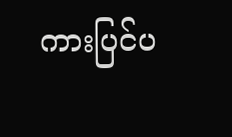ကားပြင်ပ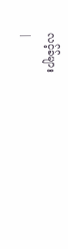လင့်ခ်များ
|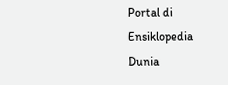Portal di Ensiklopedia Dunia